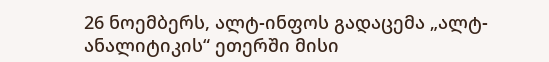26 ნოემბერს, ალტ-ინფოს გადაცემა „ალტ-ანალიტიკის“ ეთერში მისი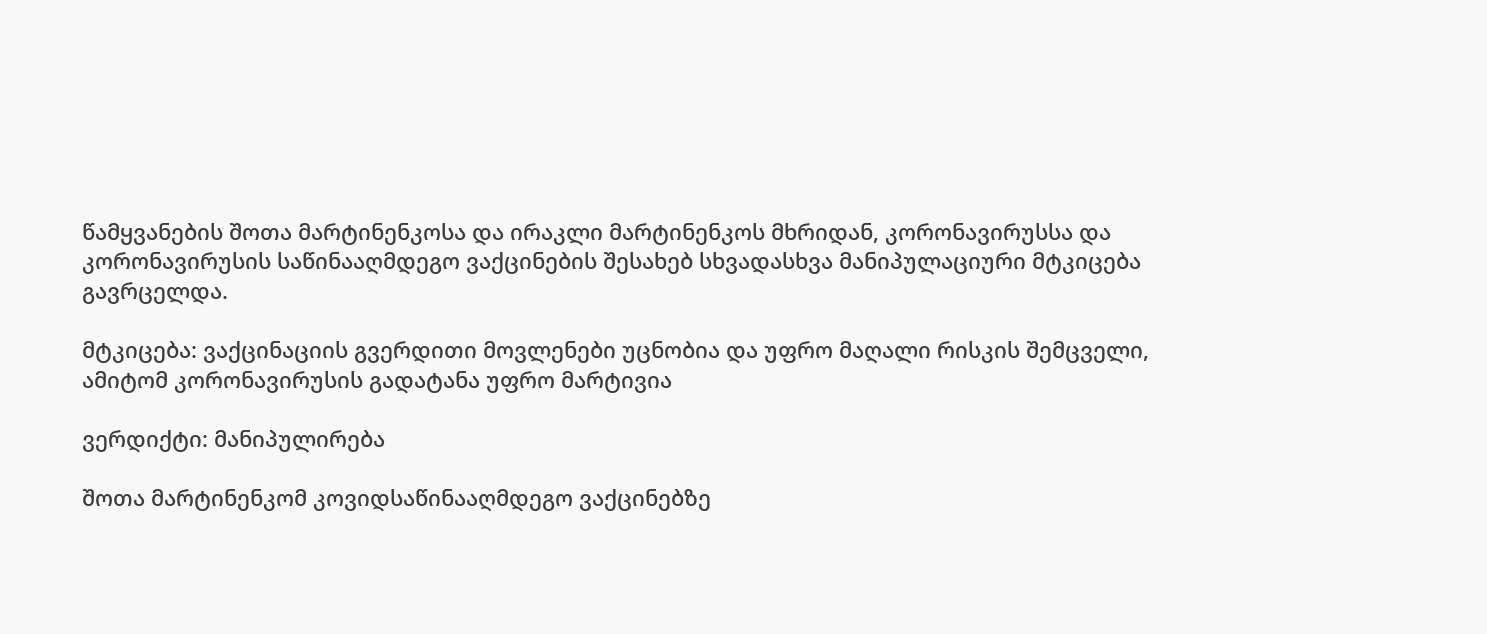წამყვანების შოთა მარტინენკოსა და ირაკლი მარტინენკოს მხრიდან, კორონავირუსსა და კორონავირუსის საწინააღმდეგო ვაქცინების შესახებ სხვადასხვა მანიპულაციური მტკიცება გავრცელდა.

მტკიცება: ვაქცინაციის გვერდითი მოვლენები უცნობია და უფრო მაღალი რისკის შემცველი, ამიტომ კორონავირუსის გადატანა უფრო მარტივია

ვერდიქტი: მანიპულირება

შოთა მარტინენკომ კოვიდსაწინააღმდეგო ვაქცინებზე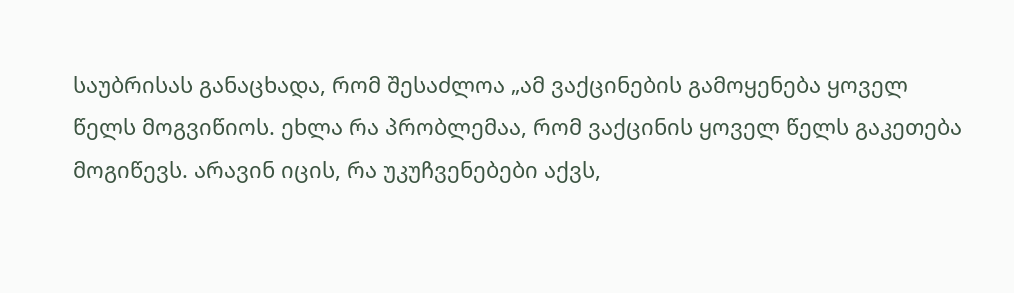საუბრისას განაცხადა, რომ შესაძლოა „ამ ვაქცინების გამოყენება ყოველ წელს მოგვიწიოს. ეხლა რა პრობლემაა, რომ ვაქცინის ყოველ წელს გაკეთება მოგიწევს. არავინ იცის, რა უკუჩვენებები აქვს,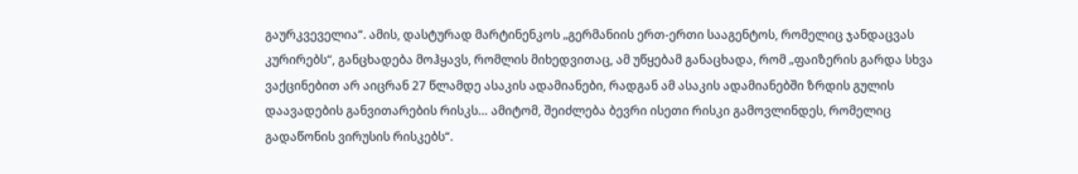გაურკვეველია“. ამის, დასტურად მარტინენკოს „გერმანიის ერთ-ერთი სააგენტოს, რომელიც ჯანდაცვას კურირებს“, განცხადება მოჰყავს, რომლის მიხედვითაც, ამ უწყებამ განაცხადა, რომ „ფაიზერის გარდა სხვა ვაქცინებით არ აიცრან 27 წლამდე ასაკის ადამიანები, რადგან ამ ასაკის ადამიანებში ზრდის გულის დაავადების განვითარების რისკს… ამიტომ, შეიძლება ბევრი ისეთი რისკი გამოვლინდეს, რომელიც გადაწონის ვირუსის რისკებს“.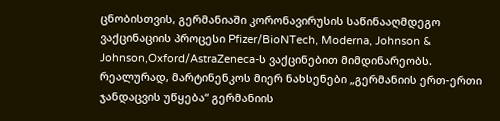ცნობისთვის, გერმანიაში კორონავირუსის საწინააღმდეგო ვაქცინაციის პროცესი Pfizer/BioNTech, Moderna, Johnson & Johnson,Oxford/AstraZeneca-ს ვაქცინებით მიმდინარეობს. რეალურად, მარტინენკოს მიერ ნახსენები „გერმანიის ერთ-ერთი ჯანდაცვის უწყება“ გერმანიის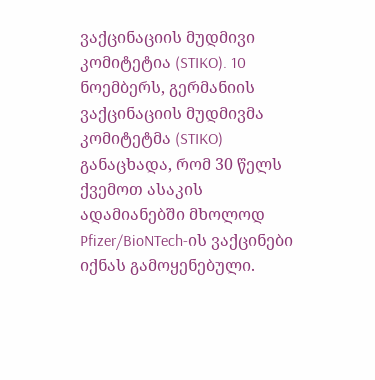ვაქცინაციის მუდმივი კომიტეტია (STIKO). 10 ნოემბერს, გერმანიის ვაქცინაციის მუდმივმა კომიტეტმა (STIKO) განაცხადა, რომ 30 წელს ქვემოთ ასაკის ადამიანებში მხოლოდ Pfizer/BioNTech-ის ვაქცინები იქნას გამოყენებული.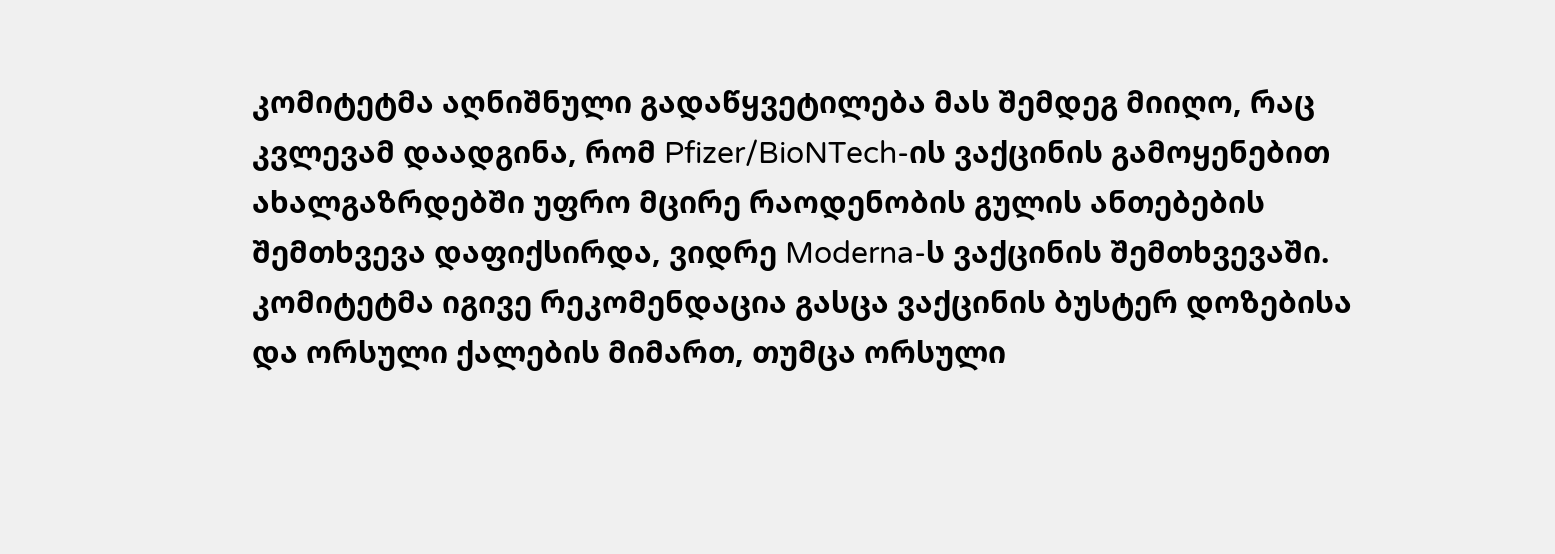კომიტეტმა აღნიშნული გადაწყვეტილება მას შემდეგ მიიღო, რაც კვლევამ დაადგინა, რომ Pfizer/BioNTech-ის ვაქცინის გამოყენებით ახალგაზრდებში უფრო მცირე რაოდენობის გულის ანთებების შემთხვევა დაფიქსირდა, ვიდრე Moderna-ს ვაქცინის შემთხვევაში. კომიტეტმა იგივე რეკომენდაცია გასცა ვაქცინის ბუსტერ დოზებისა და ორსული ქალების მიმართ, თუმცა ორსული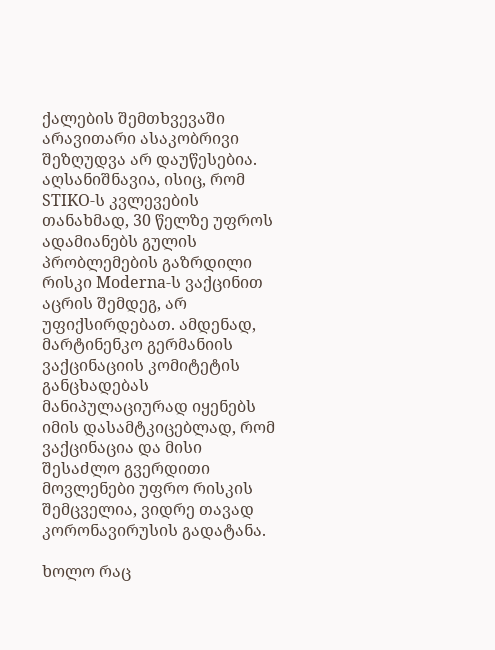ქალების შემთხვევაში არავითარი ასაკობრივი შეზღუდვა არ დაუწესებია. აღსანიშნავია, ისიც, რომ STIKO-ს კვლევების თანახმად, 30 წელზე უფროს ადამიანებს გულის პრობლემების გაზრდილი რისკი Moderna-ს ვაქცინით აცრის შემდეგ, არ უფიქსირდებათ. ამდენად, მარტინენკო გერმანიის ვაქცინაციის კომიტეტის განცხადებას მანიპულაციურად იყენებს იმის დასამტკიცებლად, რომ ვაქცინაცია და მისი შესაძლო გვერდითი მოვლენები უფრო რისკის შემცველია, ვიდრე თავად კორონავირუსის გადატანა.

ხოლო რაც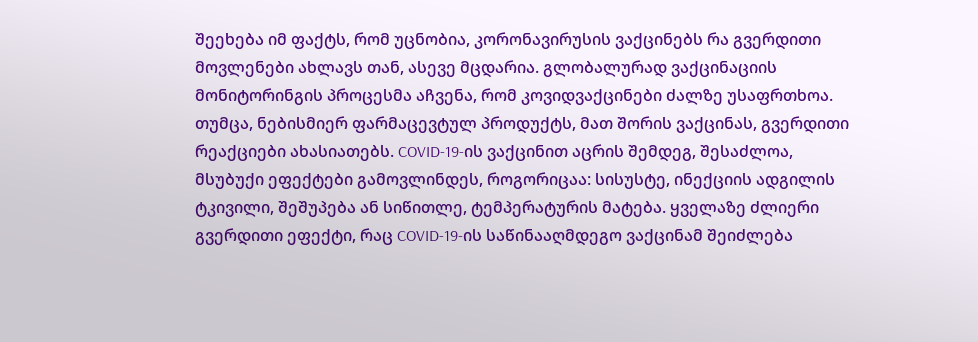შეეხება იმ ფაქტს, რომ უცნობია, კორონავირუსის ვაქცინებს რა გვერდითი მოვლენები ახლავს თან, ასევე მცდარია. გლობალურად ვაქცინაციის მონიტორინგის პროცესმა აჩვენა, რომ კოვიდვაქცინები ძალზე უსაფრთხოა. თუმცა, ნებისმიერ ფარმაცევტულ პროდუქტს, მათ შორის ვაქცინას, გვერდითი რეაქციები ახასიათებს. COVID-19-ის ვაქცინით აცრის შემდეგ, შესაძლოა, მსუბუქი ეფექტები გამოვლინდეს, როგორიცაა: სისუსტე, ინექციის ადგილის ტკივილი, შეშუპება ან სიწითლე, ტემპერატურის მატება. ყველაზე ძლიერი გვერდითი ეფექტი, რაც COVID-19-ის საწინააღმდეგო ვაქცინამ შეიძლება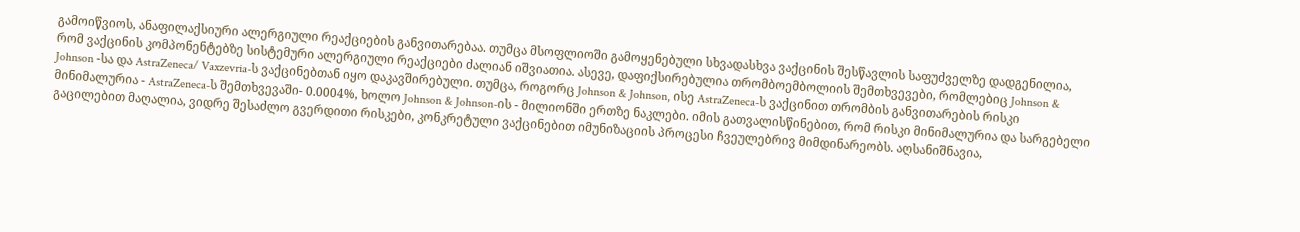გამოიწვიოს, ანაფილაქსიური ალერგიული რეაქციების განვითარებაა. თუმცა მსოფლიოში გამოყენებული სხვადასხვა ვაქცინის შესწავლის საფუძველზე დადგენილია, რომ ვაქცინის კომპონენტებზე სისტემური ალერგიული რეაქციები ძალიან იშვიათია. ასევე, დაფიქსირებულია თრომბოემბოლიის შემთხვევები, რომლებიც Johnson & Johnson -სა და AstraZeneca/ Vaxzevria-ს ვაქცინებთან იყო დაკავშირებული. თუმცა, როგორც Johnson & Johnson, ისე AstraZeneca-ს ვაქცინით თრომბის განვითარების რისკი მინიმალურია - AstraZeneca-ს შემთხვევაში- 0.0004%, ხოლო Johnson & Johnson-ის - მილიონში ერთზე ნაკლები. იმის გათვალისწინებით, რომ რისკი მინიმალურია და სარგებელი გაცილებით მაღალია, ვიდრე შესაძლო გვერდითი რისკები, კონკრეტული ვაქცინებით იმუნიზაციის პროცესი ჩვეულებრივ მიმდინარეობს. აღსანიშნავია,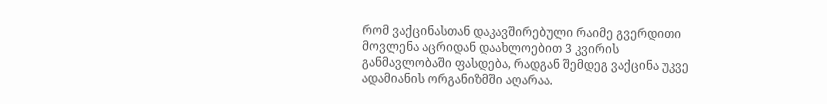რომ ვაქცინასთან დაკავშირებული რაიმე გვერდითი მოვლენა აცრიდან დაახლოებით 3 კვირის განმავლობაში ფასდება, რადგან შემდეგ ვაქცინა უკვე ადამიანის ორგანიზმში აღარაა.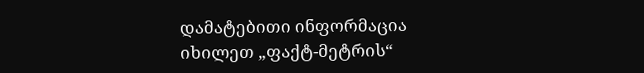დამატებითი ინფორმაცია იხილეთ „ფაქტ-მეტრის“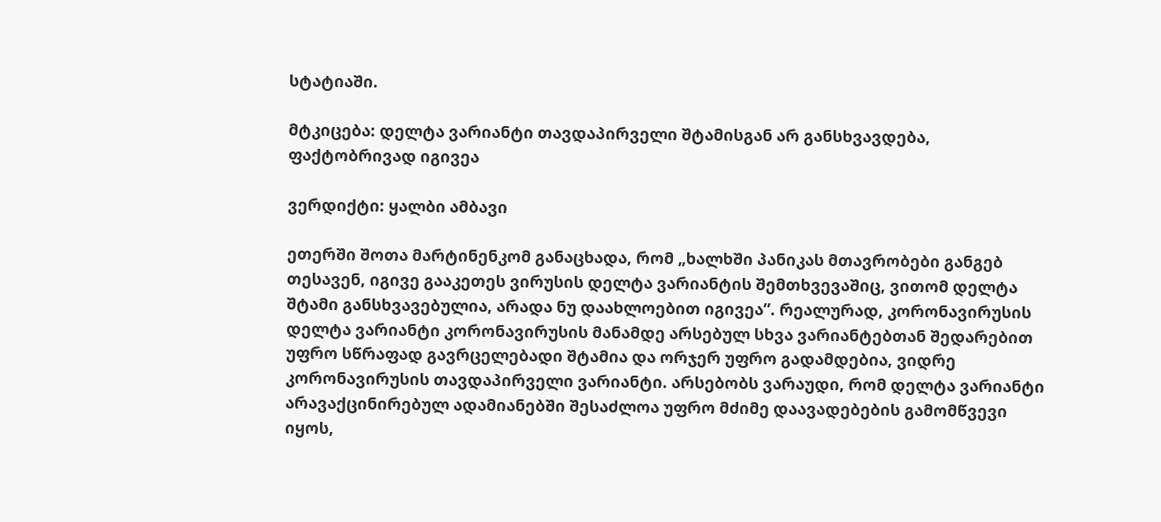სტატიაში.

მტკიცება: დელტა ვარიანტი თავდაპირველი შტამისგან არ განსხვავდება, ფაქტობრივად იგივეა

ვერდიქტი: ყალბი ამბავი

ეთერში შოთა მარტინენკომ განაცხადა, რომ „ხალხში პანიკას მთავრობები განგებ თესავენ, იგივე გააკეთეს ვირუსის დელტა ვარიანტის შემთხვევაშიც, ვითომ დელტა შტამი განსხვავებულია, არადა ნუ დაახლოებით იგივეა”. რეალურად, კორონავირუსის დელტა ვარიანტი კორონავირუსის მანამდე არსებულ სხვა ვარიანტებთან შედარებით უფრო სწრაფად გავრცელებადი შტამია და ორჯერ უფრო გადამდებია, ვიდრე კორონავირუსის თავდაპირველი ვარიანტი. არსებობს ვარაუდი, რომ დელტა ვარიანტი არავაქცინირებულ ადამიანებში შესაძლოა უფრო მძიმე დაავადებების გამომწვევი იყოს,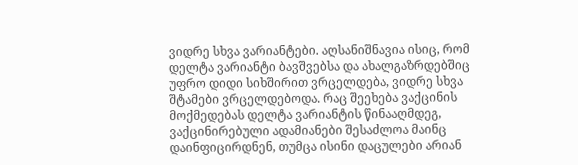ვიდრე სხვა ვარიანტები. აღსანიშნავია ისიც, რომ დელტა ვარიანტი ბავშვებსა და ახალგაზრდებშიც უფრო დიდი სიხშირით ვრცელდება, ვიდრე სხვა შტამები ვრცელდებოდა. რაც შეეხება ვაქცინის მოქმედებას დელტა ვარიანტის წინააღმდეგ, ვაქცინირებული ადამიანები შესაძლოა მაინც დაინფიცირდნენ, თუმცა ისინი დაცულები არიან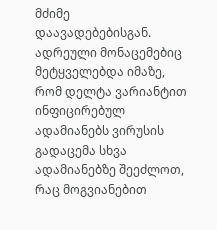მძიმე დაავადებებისგან. ადრეული მონაცემებიც მეტყველებდა იმაზე, რომ დელტა ვარიანტით ინფიცირებულ ადამიანებს ვირუსის გადაცემა სხვა ადამიანებზე შეეძლოთ, რაც მოგვიანებით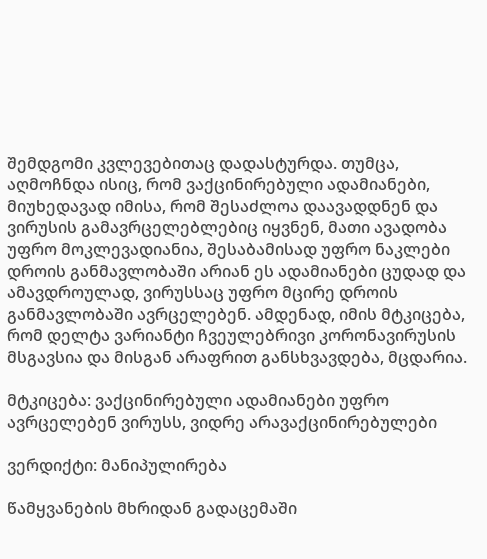შემდგომი კვლევებითაც დადასტურდა. თუმცა, აღმოჩნდა ისიც, რომ ვაქცინირებული ადამიანები, მიუხედავად იმისა, რომ შესაძლოა დაავადდნენ და ვირუსის გამავრცელებლებიც იყვნენ, მათი ავადობა უფრო მოკლევადიანია, შესაბამისად უფრო ნაკლები დროის განმავლობაში არიან ეს ადამიანები ცუდად და ამავდროულად, ვირუსსაც უფრო მცირე დროის განმავლობაში ავრცელებენ. ამდენად, იმის მტკიცება, რომ დელტა ვარიანტი ჩვეულებრივი კორონავირუსის მსგავსია და მისგან არაფრით განსხვავდება, მცდარია.

მტკიცება: ვაქცინირებული ადამიანები უფრო ავრცელებენ ვირუსს, ვიდრე არავაქცინირებულები

ვერდიქტი: მანიპულირება

წამყვანების მხრიდან გადაცემაში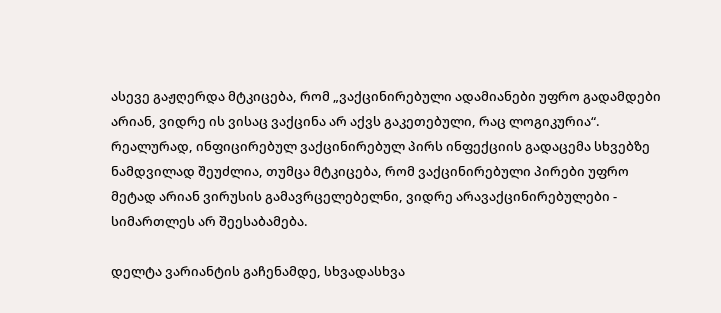ასევე გაჟღერდა მტკიცება, რომ „ვაქცინირებული ადამიანები უფრო გადამდები არიან, ვიდრე ის ვისაც ვაქცინა არ აქვს გაკეთებული, რაც ლოგიკურია“. რეალურად, ინფიცირებულ ვაქცინირებულ პირს ინფექციის გადაცემა სხვებზე ნამდვილად შეუძლია, თუმცა მტკიცება, რომ ვაქცინირებული პირები უფრო მეტად არიან ვირუსის გამავრცელებელნი, ვიდრე არავაქცინირებულები - სიმართლეს არ შეესაბამება.

დელტა ვარიანტის გაჩენამდე, სხვადასხვა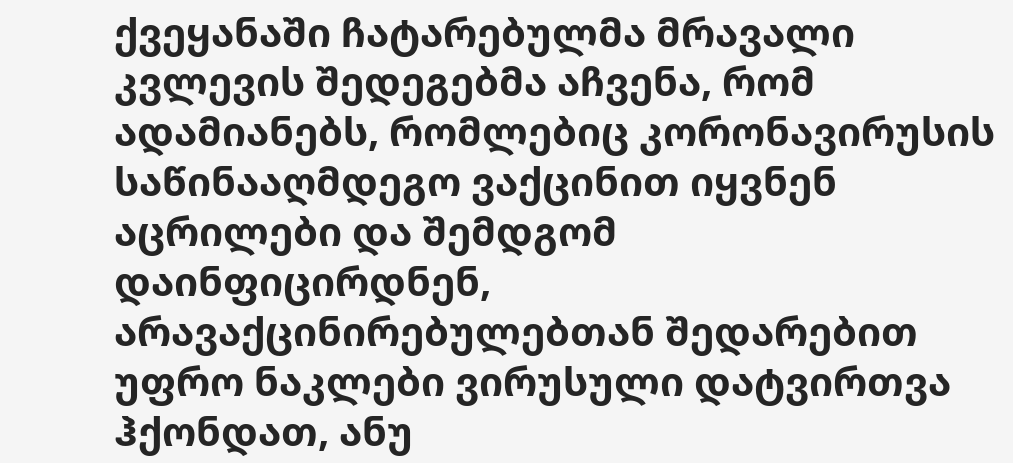ქვეყანაში ჩატარებულმა მრავალი კვლევის შედეგებმა აჩვენა, რომ ადამიანებს, რომლებიც კორონავირუსის საწინააღმდეგო ვაქცინით იყვნენ აცრილები და შემდგომ დაინფიცირდნენ, არავაქცინირებულებთან შედარებით უფრო ნაკლები ვირუსული დატვირთვა ჰქონდათ, ანუ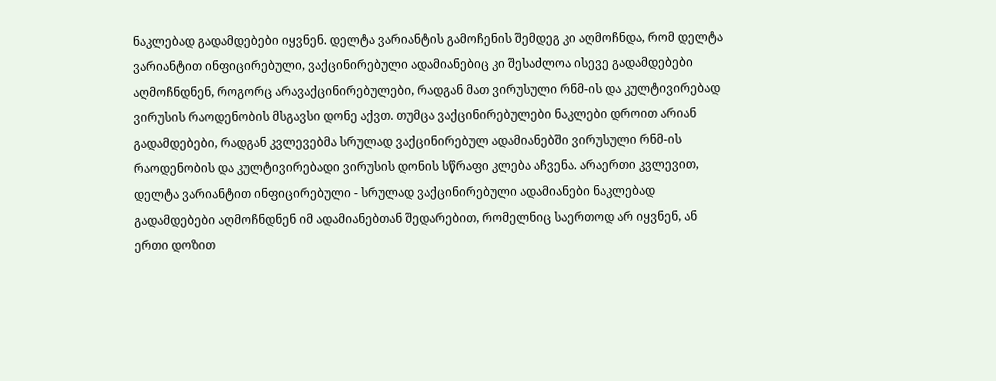ნაკლებად გადამდებები იყვნენ. დელტა ვარიანტის გამოჩენის შემდეგ კი აღმოჩნდა, რომ დელტა ვარიანტით ინფიცირებული, ვაქცინირებული ადამიანებიც კი შესაძლოა ისევე გადამდებები აღმოჩნდნენ, როგორც არავაქცინირებულები, რადგან მათ ვირუსული რნმ-ის და კულტივირებად ვირუსის რაოდენობის მსგავსი დონე აქვთ. თუმცა ვაქცინირებულები ნაკლები დროით არიან გადამდებები, რადგან კვლევებმა სრულად ვაქცინირებულ ადამიანებში ვირუსული რნმ-ის რაოდენობის და კულტივირებადი ვირუსის დონის სწრაფი კლება აჩვენა. არაერთი კვლევით, დელტა ვარიანტით ინფიცირებული - სრულად ვაქცინირებული ადამიანები ნაკლებად გადამდებები აღმოჩნდნენ იმ ადამიანებთან შედარებით, რომელნიც საერთოდ არ იყვნენ, ან ერთი დოზით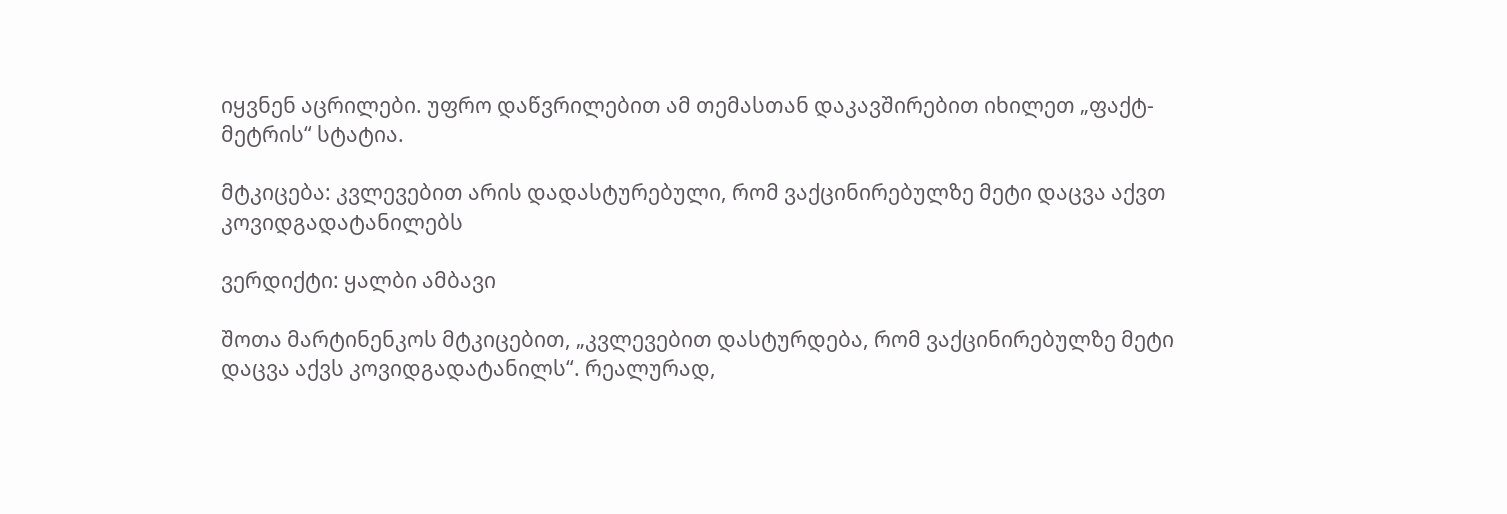იყვნენ აცრილები. უფრო დაწვრილებით ამ თემასთან დაკავშირებით იხილეთ „ფაქტ-მეტრის“ სტატია.

მტკიცება: კვლევებით არის დადასტურებული, რომ ვაქცინირებულზე მეტი დაცვა აქვთ კოვიდგადატანილებს

ვერდიქტი: ყალბი ამბავი

შოთა მარტინენკოს მტკიცებით, „კვლევებით დასტურდება, რომ ვაქცინირებულზე მეტი დაცვა აქვს კოვიდგადატანილს“. რეალურად,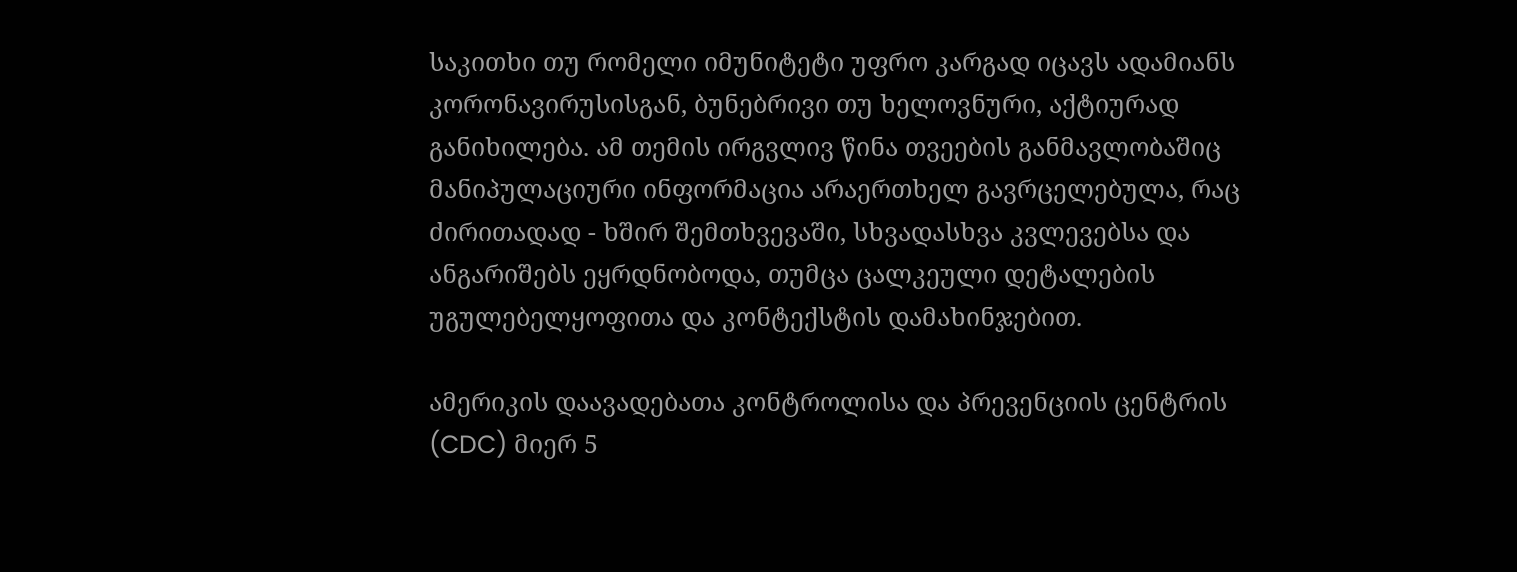საკითხი თუ რომელი იმუნიტეტი უფრო კარგად იცავს ადამიანს კორონავირუსისგან, ბუნებრივი თუ ხელოვნური, აქტიურად განიხილება. ამ თემის ირგვლივ წინა თვეების განმავლობაშიც მანიპულაციური ინფორმაცია არაერთხელ გავრცელებულა, რაც ძირითადად - ხშირ შემთხვევაში, სხვადასხვა კვლევებსა და ანგარიშებს ეყრდნობოდა, თუმცა ცალკეული დეტალების უგულებელყოფითა და კონტექსტის დამახინჯებით.

ამერიკის დაავადებათა კონტროლისა და პრევენციის ცენტრის (CDC) მიერ 5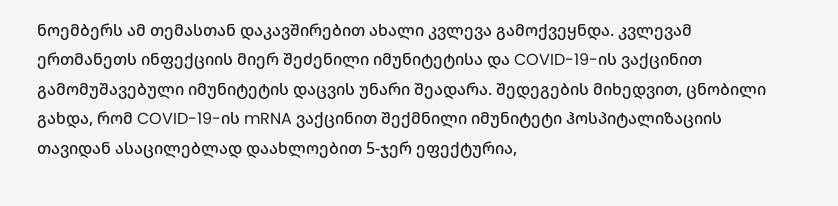ნოემბერს ამ თემასთან დაკავშირებით ახალი კვლევა გამოქვეყნდა. კვლევამ ერთმანეთს ინფექციის მიერ შეძენილი იმუნიტეტისა და COVID-19-ის ვაქცინით გამომუშავებული იმუნიტეტის დაცვის უნარი შეადარა. შედეგების მიხედვით, ცნობილი გახდა, რომ COVID-19-ის mRNA ვაქცინით შექმნილი იმუნიტეტი ჰოსპიტალიზაციის თავიდან ასაცილებლად დაახლოებით 5-ჯერ ეფექტურია,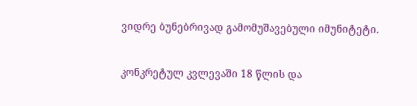ვიდრე ბუნებრივად გამომუშავებული იმუნიტეტი.

კონკრეტულ კვლევაში 18 წლის და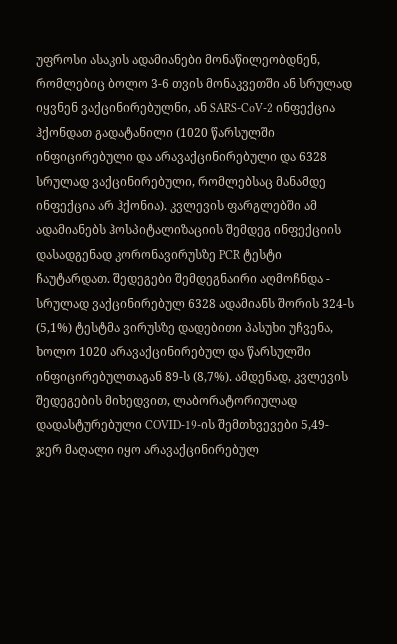უფროსი ასაკის ადამიანები მონაწილეობდნენ, რომლებიც ბოლო 3-6 თვის მონაკვეთში ან სრულად იყვნენ ვაქცინირებულნი, ან SARS-CoV-2 ინფექცია ჰქონდათ გადატანილი (1020 წარსულში ინფიცირებული და არავაქცინირებული და 6328 სრულად ვაქცინირებული, რომლებსაც მანამდე ინფექცია არ ჰქონია). კვლევის ფარგლებში ამ ადამიანებს ჰოსპიტალიზაციის შემდეგ ინფექციის დასადგენად კორონავირუსზე PCR ტესტი ჩაუტარდათ. შედეგები შემდეგნაირი აღმოჩნდა - სრულად ვაქცინირებულ 6328 ადამიანს შორის 324-ს (5,1%) ტესტმა ვირუსზე დადებითი პასუხი უჩვენა, ხოლო 1020 არავაქცინირებულ და წარსულში ინფიცირებულთაგან 89-ს (8,7%). ამდენად, კვლევის შედეგების მიხედვით, ლაბორატორიულად დადასტურებული COVID-19-ის შემთხვევები 5,49-ჯერ მაღალი იყო არავაქცინირებულ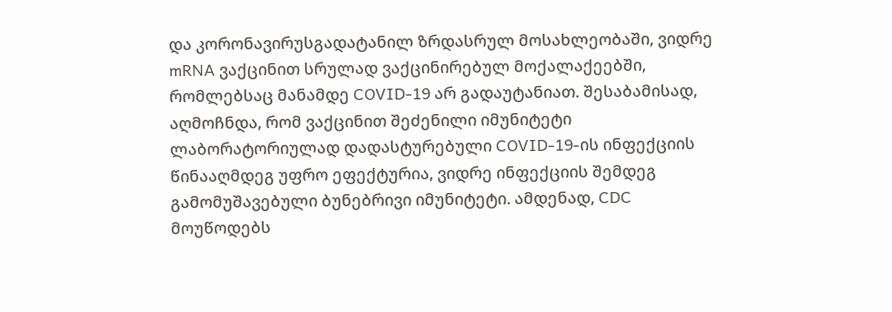და კორონავირუსგადატანილ ზრდასრულ მოსახლეობაში, ვიდრე mRNA ვაქცინით სრულად ვაქცინირებულ მოქალაქეებში, რომლებსაც მანამდე COVID-19 არ გადაუტანიათ. შესაბამისად, აღმოჩნდა, რომ ვაქცინით შეძენილი იმუნიტეტი ლაბორატორიულად დადასტურებული COVID-19-ის ინფექციის წინააღმდეგ უფრო ეფექტურია, ვიდრე ინფექციის შემდეგ გამომუშავებული ბუნებრივი იმუნიტეტი. ამდენად, CDC მოუწოდებს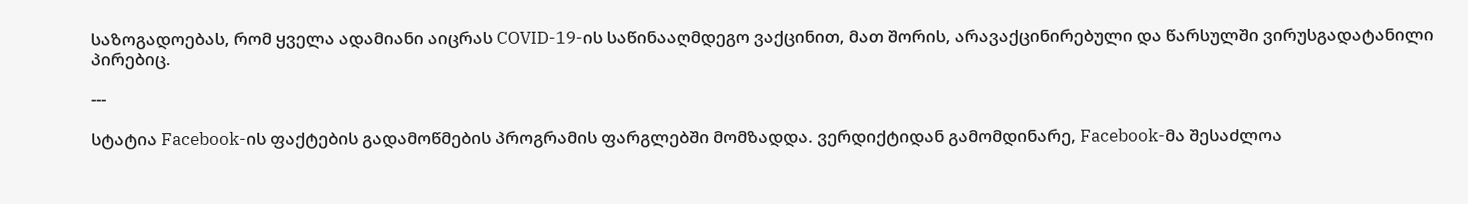საზოგადოებას, რომ ყველა ადამიანი აიცრას COVID-19-ის საწინააღმდეგო ვაქცინით, მათ შორის, არავაქცინირებული და წარსულში ვირუსგადატანილი პირებიც.

---

სტატია Facebook-ის ფაქტების გადამოწმების პროგრამის ფარგლებში მომზადდა. ვერდიქტიდან გამომდინარე, Facebook-მა შესაძლოა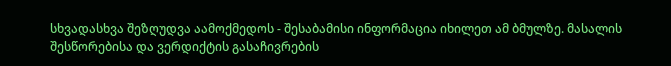სხვადასხვა შეზღუდვა აამოქმედოს - შესაბამისი ინფორმაცია იხილეთ ამ ბმულზე. მასალის შესწორებისა და ვერდიქტის გასაჩივრების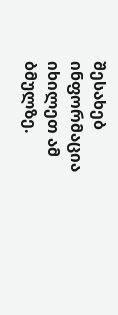შესახებ ინფორმაცია იხილეთ ამ ბმულზე.